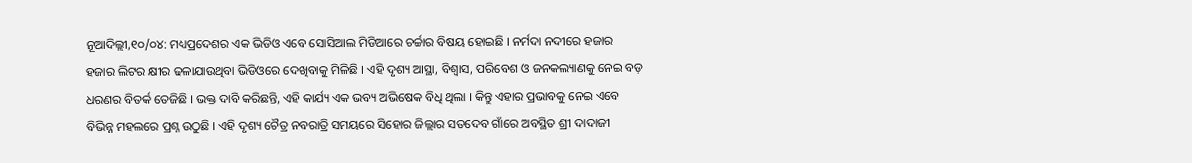ନୂଆଦିଲ୍ଲୀ,୧୦/୦୪: ମଧ୍ୟପ୍ରଦେଶର ଏକ ଭିଡିଓ ଏବେ ସୋସିଆଲ ମିଡିଆରେ ଚର୍ଚ୍ଚାର ବିଷୟ ହୋଇଛି । ନର୍ମଦା ନଦୀରେ ହଜାର ହଜାର ଲିଟର କ୍ଷୀର ଢଳାଯାଉଥିବା ଭିଡିଓରେ ଦେଖିବାକୁ ମିଳିଛି । ଏହି ଦୃଶ୍ୟ ଆସ୍ଥା, ବିଶ୍ୱାସ, ପରିବେଶ ଓ ଜନକଲ୍ୟାଣକୁ ନେଇ ବଡ଼ ଧରଣର ବିତର୍କ ତେଜିଛି । ଭକ୍ତ ଦାବି କରିଛନ୍ତି, ଏହି କାର୍ଯ୍ୟ ଏକ ଭବ୍ୟ ଅଭିଷେକ ବିଧି ଥିଲା । କିନ୍ତୁ ଏହାର ପ୍ରଭାବକୁ ନେଇ ଏବେ ବିଭିନ୍ନ ମହଲରେ ପ୍ରଶ୍ନ ଉଠୁଛି । ଏହି ଦୃଶ୍ୟ ଚୈତ୍ର ନବରାତ୍ରି ସମୟରେ ସିହୋର ଜିଲ୍ଲାର ସତଦେବ ଗାଁରେ ଅବସ୍ଥିତ ଶ୍ରୀ ଦାଦାଜୀ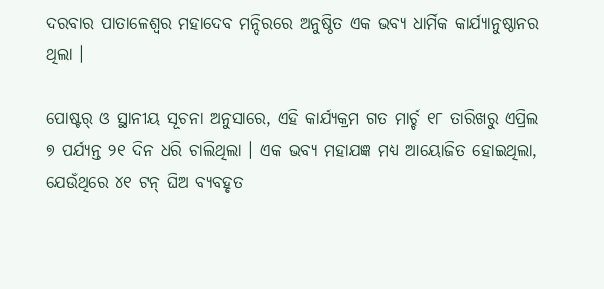ଦରବାର ପାତାଳେଶ୍ୱର ମହାଦେବ ମନ୍ଦିରରେ ଅନୁଷ୍ଠିତ ଏକ ଭବ୍ୟ ଧାର୍ମିକ କାର୍ଯ୍ୟାନୁଷ୍ଠାନର ଥିଲା ।

ପୋଷ୍ଟର୍‌ ଓ ସ୍ଥାନୀୟ ସୂଚନା ଅନୁସାରେ, ଏହି କାର୍ଯ୍ୟକ୍ରମ ଗତ ମାର୍ଚ୍ଚ ୧୮ ତାରିଖରୁ ଏପ୍ରିଲ ୭ ପର୍ଯ୍ୟନ୍ତ ୨୧ ଦିନ ଧରି ଚାଲିଥିଲା । ଏକ ଭବ୍ୟ ମହାଯଜ୍ଞ ମଧ୍ୟ ଆୟୋଜିତ ହୋଇଥିଲା, ଯେଉଁଥିରେ ୪୧ ଟନ୍‌ ଘିଅ ବ୍ୟବହୃତ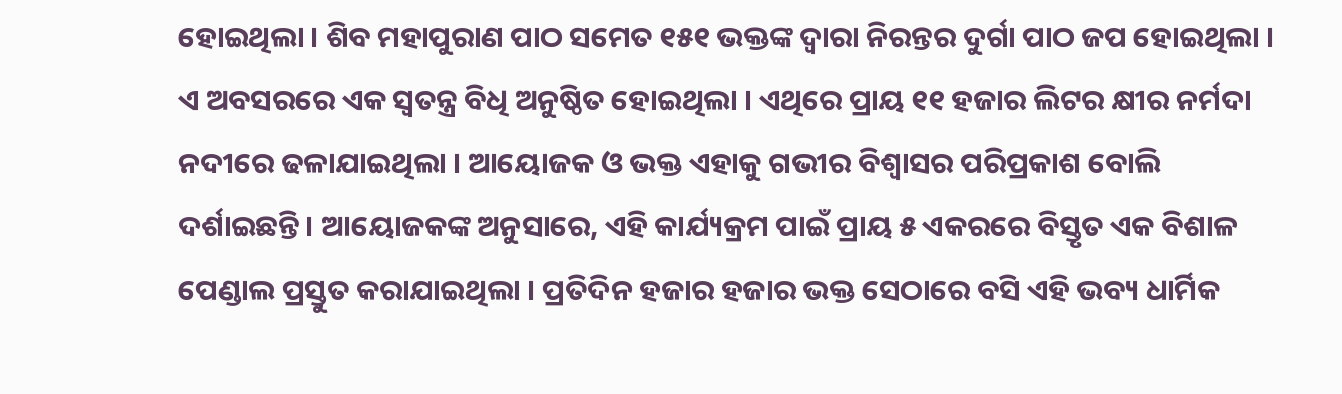ହୋଇଥିଲା । ଶିବ ମହାପୁରାଣ ପାଠ ସମେତ ୧୫୧ ଭକ୍ତଙ୍କ ଦ୍ୱାରା ନିରନ୍ତର ଦୁର୍ଗା ପାଠ ଜପ ହୋଇଥିଲା । ଏ ଅବସରରେ ଏକ ସ୍ୱତନ୍ତ୍ର ବିଧି ଅନୁଷ୍ଠିତ ହୋଇଥିଲା । ଏଥିରେ ପ୍ରାୟ ୧୧ ହଜାର ଲିଟର କ୍ଷୀର ନର୍ମଦା ନଦୀରେ ଢଳାଯାଇଥିଲା । ଆୟୋଜକ ଓ ଭକ୍ତ ଏହାକୁ ଗଭୀର ବିଶ୍ୱାସର ପରିପ୍ରକାଶ ବୋଲି ଦର୍ଶାଇଛନ୍ତି । ଆୟୋଜକଙ୍କ ଅନୁସାରେ, ଏହି କାର୍ଯ୍ୟକ୍ରମ ପାଇଁ ପ୍ରାୟ ୫ ଏକରରେ ବିସ୍ତୃତ ଏକ ବିଶାଳ ପେଣ୍ଡାଲ ପ୍ରସ୍ତୁତ କରାଯାଇଥିଲା । ପ୍ରତିଦିନ ହଜାର ହଜାର ଭକ୍ତ ସେଠାରେ ବସି ଏହି ଭବ୍ୟ ଧାର୍ମିକ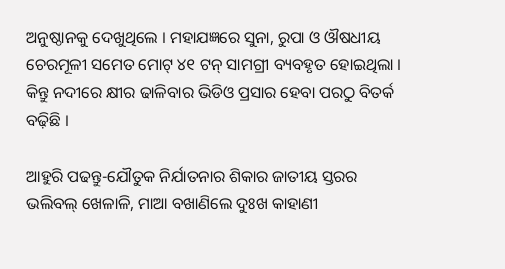ଅନୁଷ୍ଠାନକୁ ଦେଖୁଥିଲେ । ମହାଯଜ୍ଞରେ ସୁନା, ରୁପା ଓ ଔଷଧୀୟ ଚେରମୂଳୀ ସମେତ ମୋଟ୍‌ ୪୧ ଟନ୍‌ ସାମଗ୍ରୀ ବ୍ୟବହୃତ ହୋଇଥିଲା । କିନ୍ତୁ ନଦୀରେ କ୍ଷୀର ଢାଳିବାର ଭିଡିଓ ପ୍ରସାର ହେବା ପରଠୁ ବିତର୍କ ବଢ଼ିଛି ।

ଆହୁରି ପଢନ୍ତୁ-ଯୌତୁକ ନିର୍ଯାତନାର ଶିକାର ଜାତୀୟ ସ୍ତରର ଭଲିବଲ୍ ଖେଳାଳି, ମାଆ ବଖାଣିଲେ ଦୁଃଖ କାହାଣୀ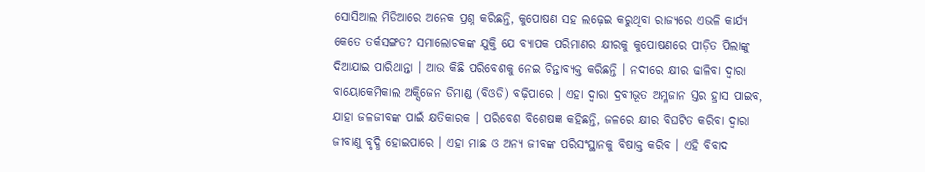ସୋସିଆଲ ମିଡିଆରେ ଅନେକ ପ୍ରଶ୍ନ କରିଛନ୍ତି, କୁପୋଷଣ ସହ ଲଢ଼େଇ କରୁଥିବା ରାଜ୍ୟରେ ଏଭଳି କାର୍ଯ୍ୟ କେତେ ତର୍କସଙ୍ଗତ? ସମାଲୋଚକଙ୍କ ଯୁକ୍ତି ଯେ ବ୍ୟାପକ ପରିମାଣର କ୍ଷୀରକୁ କୁପୋଷଣରେ ପୀଡ଼ିତ ପିଲାଙ୍କୁ ଦିଆଯାଇ ପାରିଥାନ୍ତା । ଆଉ କିଛି ପରିବେଶକୁ ନେଇ ଚିନ୍ତାବ୍ୟକ୍ତ କରିଛନ୍ତି । ନଦୀରେ କ୍ଷୀର ଢାଳିବା ଦ୍ୱାରା ବାୟୋକେମିକାଲ ଅକ୍ସିଜେନ ଡିମାଣ୍ଡ (ବିଓଡି) ବଢ଼ିପାରେ । ଏହା ଦ୍ୱାରା ଦ୍ରବୀଭୂତ ଅମ୍ଳଜାନ ସ୍ତର ହ୍ରାସ ପାଇବ, ଯାହା ଜଳଜୀବଙ୍କ ପାଇଁ କ୍ଷତିକାରକ । ପରିବେଶ ବିଶେଷଜ୍ଞ କହିଛନ୍ତି, ଜଳରେ କ୍ଷୀର ବିଘଟିତ କରିବା ଦ୍ୱାରା ଜୀବାଣୁ ବୃଦ୍ଧି ହୋଇପାରେ । ଏହା ମାଛ ଓ ଅନ୍ୟ ଜୀବଙ୍କ ପରିସଂସ୍ଥାନକୁ ବିଷାକ୍ତ କରିବ । ଏହି ବିବାଦ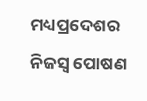ମଧ୍ୟପ୍ରଦେଶର ନିଜସ୍ୱ ପୋଷଣ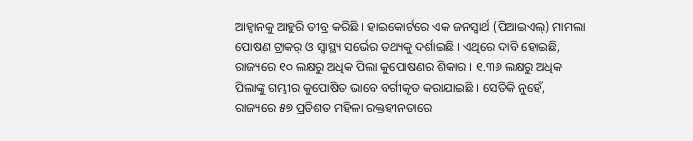ଆହ୍ୱାନକୁ ଆହୁରି ତୀବ୍ର କରିଛି । ହାଇକୋର୍ଟରେ ଏକ ଜନସ୍ୱାର୍ଥ (ପିଆଇଏଲ୍‌) ମାମଲା ପୋଷଣ ଟ୍ରାକର୍‌ ଓ ସ୍ୱାସ୍ଥ୍ୟ ସର୍ଭେର ତଥ୍ୟକୁ ଦର୍ଶାଇଛି । ଏଥିରେ ଦାବି ହୋଇଛି, ରାଜ୍ୟରେ ୧୦ ଲକ୍ଷରୁ ଅଧିକ ପିଲା କୁପୋଷଣର ଶିକାର । ୧.୩୬ ଲକ୍ଷରୁ ଅଧିକ ପିଲାଙ୍କୁ ଗମ୍ଭୀର କୁପୋଷିତ ଭାବେ ବର୍ଗୀକୃତ କରାଯାଇଛି । ସେତିକି ନୁହେଁ, ରାଜ୍ୟରେ ୫୭ ପ୍ରତିଶତ ମହିଳା ରକ୍ତହୀନତାରେ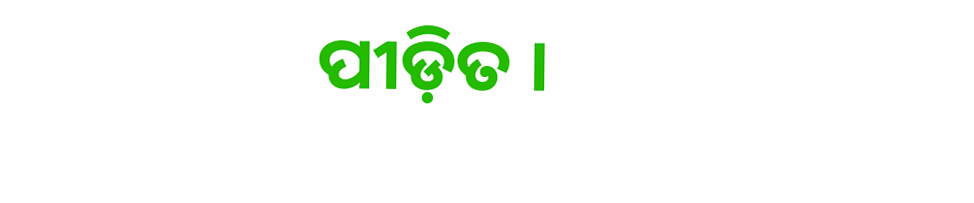ପୀଡ଼ିତ ।